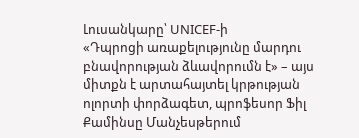Լուսանկարը՝ UNICEF-ի
«Դպրոցի առաքելությունը մարդու բնավորության ձևավորումն է» – այս միտքն է արտահայտել կրթության ոլորտի փորձագետ, պրոֆեսոր Ֆիլ Քամինսը Մանչեսթերում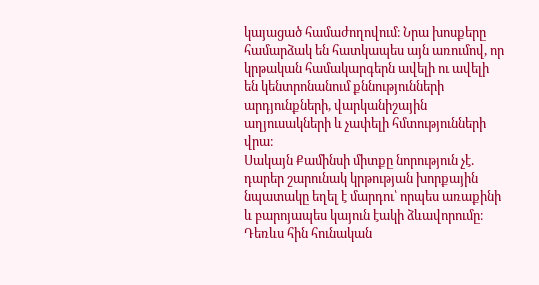կայացած համաժողովում։ Նրա խոսքերը համարձակ են հատկապես այն առումով, որ կրթական համակարգերն ավելի ու ավելի են կենտրոնանում քննությունների արդյունքների, վարկանիշային աղյուսակների և չափելի հմտությունների վրա։
Սակայն Քամինսի միտքը նորություն չէ. դարեր շարունակ կրթության խորքային նպատակը եղել է մարդու՝ որպես առաքինի և բարոյապես կայուն էակի ձևավորումը։ Դեռևս հին հունական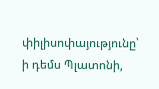փիլիսոփայությունը՝ ի դեմս Պլատոնի,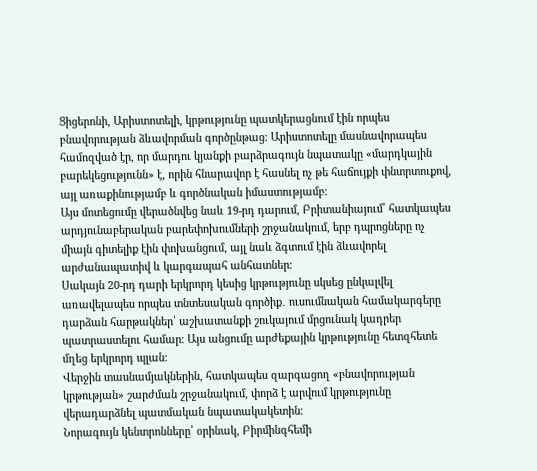Ցիցերոնի, Արիստոտելի, կրթությունը պատկերացնում էին որպես բնավորության ձևավորման գործընթաց։ Արիստոտելը մասնավորապես համոզված էր, որ մարդու կյանքի բարձրագույն նպատակը «մարդկային բարեկեցությունն» է, որին հնարավոր է հասնել ոչ թե հաճույքի փնտրտուքով, այլ առաքինությամբ և գործնական իմաստությամբ։
Այս մոտեցումը վերածնվեց նաև 19-րդ դարում, Բրիտանիայում՝ հատկապես արդյունաբերական բարեփոխումների շրջանակում, երբ դպրոցները ոչ միայն գիտելիք էին փոխանցում, այլ նաև ձգտում էին ձևավորել արժանապատիվ և կարգապահ անհատներ։
Սակայն 20-րդ դարի երկրորդ կեսից կրթությունը սկսեց ընկալվել առավելապես որպես տնտեսական գործիք․ ուսումնական համակարգերը դարձան հարթակներ՝ աշխատանքի շուկայում մրցունակ կադրեր պատրաստելու համար։ Այս անցումը արժեքային կրթությունը հետզհետե մղեց երկրորդ պլան։
Վերջին տասնամյակներին, հատկապես զարգացող «բնավորության կրթության» շարժման շրջանակում, փորձ է արվում կրթությունը վերադարձնել պատմական նպատակակետին։
Նորագույն կենտրոնները՝ օրինակ, Բիրմինգհեմի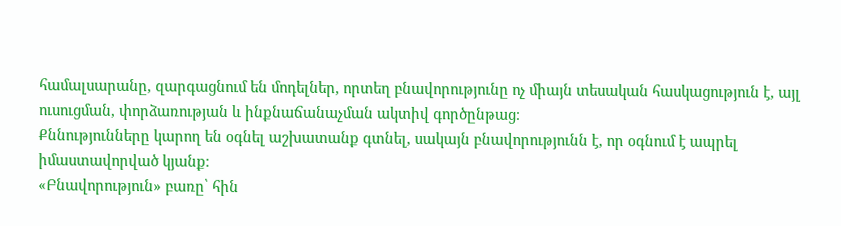համալսարանը, զարգացնում են մոդելներ, որտեղ բնավորությունը ոչ միայն տեսական հասկացություն է, այլ ուսուցման, փորձառության և ինքնաճանաչման ակտիվ գործընթաց։
Քննությունները կարող են օգնել աշխատանք գտնել, սակայն բնավորությունն է, որ օգնում է ապրել իմաստավորված կյանք։
«Բնավորություն» բառը՝ հին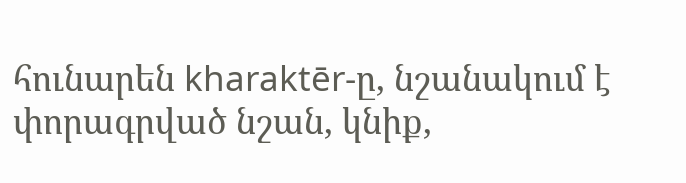հունարեն kharaktēr-ը, նշանակում է փորագրված նշան, կնիք,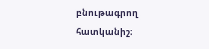բնութագրող հատկանիշ։